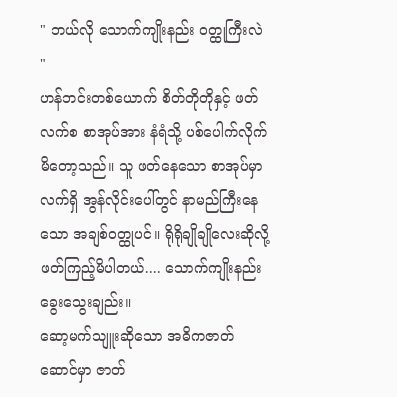" ဘယ်လို သောက်ကျိုးနည်း ဝတ္ထုကြီးလဲ "
ဟန်ဘင်းတစ်ယောက် စိတ်တိုတိုနှင့် ဖတ်လက်စ စာအုပ်အား နံရံသို့ ပစ်ပေါက်လိုက်မိတော့သည်။ သူ ဖတ်နေသော စာအုပ်မှာ လက်ရှိ အွန်လိုင်းပေါ်တွင် နာမည်ကြီးနေသော အချစ်ဝတ္ထုပင်။ ရိုရိုချိုချိုလေးဆိုလို့ ဖတ်ကြည့်မိပါတယ်.... သောက်ကျိုးနည်း ခွေးသွေးချည်း။
ဆော့မက်သျူးဆိုသော အဓိကဇာတ်ဆောင်မှာ ဇာတ်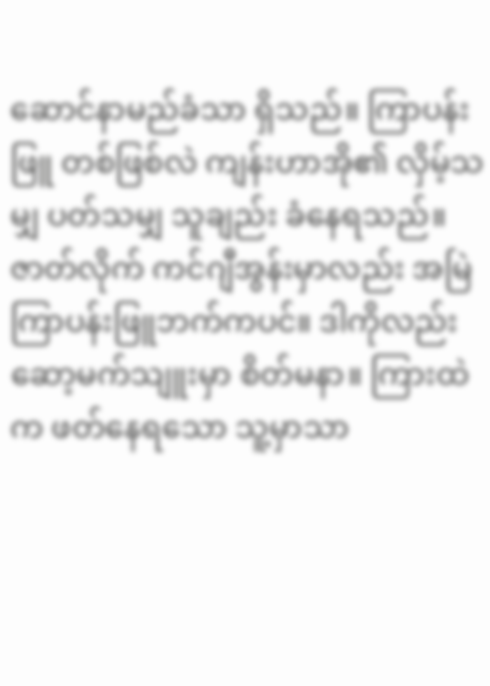ဆောင်နာမည်ခံသာ ရှိသည်။ ကြာပန်းဖြူ တစ်ဖြစ်လဲ ကျန်းဟာအို၏ လှိမ့်သမျှ ပတ်သမျှ သူချည်း ခံနေရသည်။ ဇာတ်လိုက် ကင်ဂျီအွန်းမှာလည်း အမြဲ ကြာပန်းဖြူဘက်ကပင်။ ဒါကိုလည်း ဆော့မက်သျူးမှာ စိတ်မနာ။ ကြားထဲက ဖတ်နေရသော သူ့မှာသာ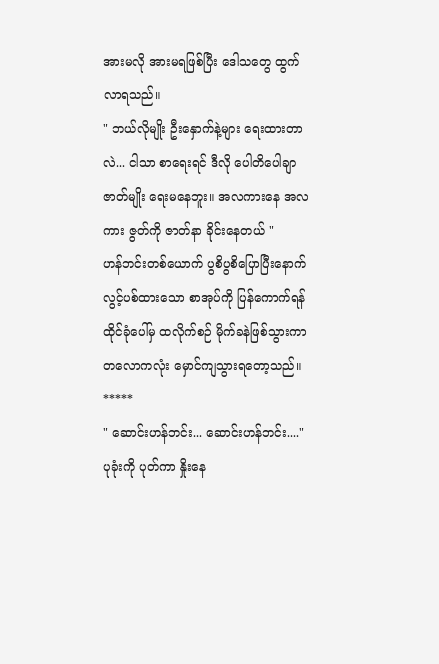အားမလို အားမရဖြစ်ပြီး ဒေါသတွေ ထွက်လာရသည်။
" ဘယ်လိုမျိုး ဦးနှောက်နဲ့များ ရေးထားတာလဲ... ငါသာ စာရေးရင် ဒီလို ပေါတိပေါချာ ဇာတ်မျိုး ရေးမနေဘူး။ အလကားနေ အလကား ဇွတ်ကို ဇာတ်နာ ခိုင်းနေတယ် "
ဟန်ဘင်းတစ်ယောက် ပွစိပွစိပြောပြီးနောက် လွင့်ပစ်ထားသော စာအုပ်ကို ပြန်ကောက်ရန် ထိုင်ခုံပေါ်မှ ထလိုက်စဉ် မိုက်ခနဲဖြစ်သွားကာ တလောကလုံး မှောင်ကျသွားရတော့သည်။
*****
" ဆောင်းဟန်ဘင်း... ဆောင်းဟန်ဘင်း...."
ပုခုံးကို ပုတ်ကာ နှိုးနေ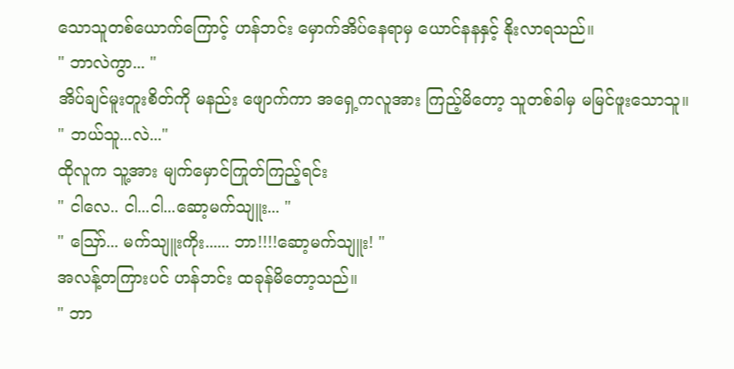သောသူတစ်ယောက်ကြောင့် ဟန်ဘင်း မှောက်အိပ်နေရာမှ ယောင်နနနှင့် နိုးလာရသည်။
" ဘာလဲကွာ... "
အိပ်ချင်မူးတူးစိတ်ကို မနည်း ဖျောက်ကာ အရှေ့ကလူအား ကြည့်မိတော့ သူတစ်ခါမှ မမြင်ဖူးသောသူ။
" ဘယ်သူ...လဲ..."
ထိုလူက သူ့အား မျက်မှောင်ကြုတ်ကြည့်ရင်း
" ငါလေ.. ငါ...ငါ...ဆော့မက်သျူး... "
" ဪ... မက်သျူးကိုး...... ဘာ!!!!ဆော့မက်သျူး! "
အလန့်တကြားပင် ဟန်ဘင်း ထခုန်မိတော့သည်။
" ဘာ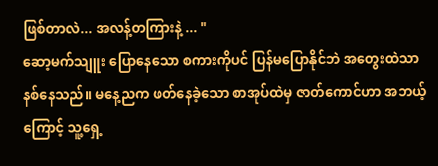ဖြစ်တာလဲ... အလန့်တကြားနဲ့ ... "
ဆော့မက်သျူး ပြောနေသော စကားကိုပင် ပြန်မပြောနိုင်ဘဲ အတွေးထဲသာ နစ်နေသည်။ မနေ့ညက ဖတ်နေခဲ့သော စာအုပ်ထဲမှ ဇာတ်ကောင်ဟာ အဘယ့်ကြောင့် သူ့ရှေ့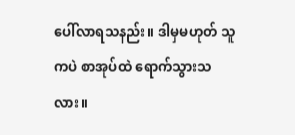ပေါ်လာရသနည်း။ ဒါမှမဟုတ် သူကပဲ စာအုပ်ထဲ ရောက်သွားသလား။